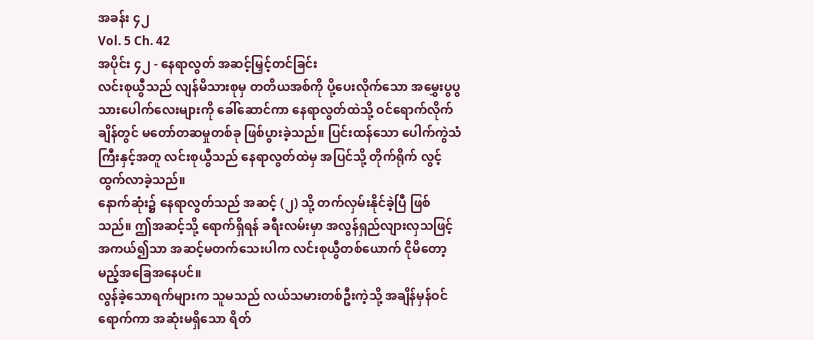အခန်း ၄၂
Vol. 5 Ch. 42
အပိုင်း ၄၂ - နေရာလွတ် အဆင့်မြှင့်တင်ခြင်း
လင်းစုယွီသည် လျန်မိသားစုမှ တတိယအစ်ကို ပို့ပေးလိုက်သော အမွှေးပွပွ သားပေါက်လေးများကို ခေါ်ဆောင်ကာ နေရာလွတ်ထဲသို့ ဝင်ရောက်လိုက်ချိန်တွင် မတော်တဆမှုတစ်ခု ဖြစ်ပွားခဲ့သည်။ ပြင်းထန်သော ပေါက်ကွဲသံကြီးနှင့်အတူ လင်းစုယွီသည် နေရာလွတ်ထဲမှ အပြင်သို့ တိုက်ရိုက် လွင့်ထွက်လာခဲ့သည်။
နောက်ဆုံး၌ နေရာလွတ်သည် အဆင့် (၂) သို့ တက်လှမ်းနိုင်ခဲ့ပြီ ဖြစ်သည်။ ဤအဆင့်သို့ ရောက်ရှိရန် ခရီးလမ်းမှာ အလွန်ရှည်လျားလှသဖြင့် အကယ်၍သာ အဆင့်မတက်သေးပါက လင်းစုယွီတစ်ယောက် ငိုမိတော့မည့်အခြေအနေပင်။
လွန်ခဲ့သောရက်များက သူမသည် လယ်သမားတစ်ဦးကဲ့သို့ အချိန်မှန်ဝင်ရောက်ကာ အဆုံးမရှိသော ရိတ်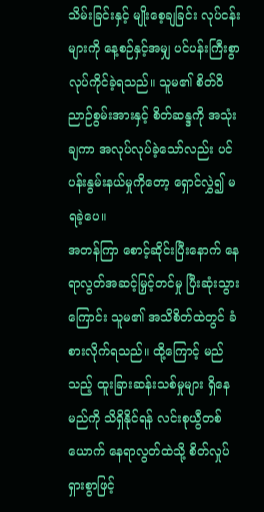သိမ်းခြင်းနှင့် မျိုးစေ့ချခြင်း လုပ်ငန်းများကို နေ့စဉ်နှင့်အမျှ ပင်ပန်းကြီးစွာ လုပ်ကိုင်ခဲ့ရသည်။ သူမ၏ စိတ်ဝိညာဉ်စွမ်းအားနှင့် စိတ်ဆန္ဒကို အသုံးချကာ အလုပ်လုပ်ခဲ့သော်လည်း ပင်ပန်းနွမ်းနယ်မှုကိုတော့ ရှောင်လွှဲ၍ မရခဲ့ပေ။
အတန်ကြာ စောင့်ဆိုင်းပြီးနောက် နေရာလွတ်အဆင့်မြှင့်တင်မှု ပြီးဆုံးသွားကြောင်း သူမ၏ အသိစိတ်ထဲတွင် ခံစားလိုက်ရသည်။ ထို့ကြောင့် မည်သည့် ထူးခြားဆန်းသစ်မှုများ ရှိနေမည်ကို သိရှိနိုင်ရန် လင်းစုယွီတစ်ယောက် နေရာလွတ်ထဲသို့ စိတ်လှုပ်ရှားစွာဖြင့်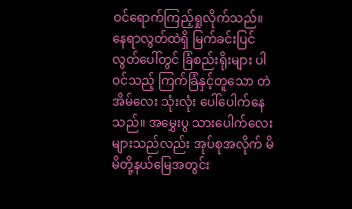ဝင်ရောက်ကြည့်ရှုလိုက်သည်။
နေရာလွတ်ထဲရှိ မြက်ခင်းပြင်လွတ်ပေါ်တွင် ခြံစည်းရိုးများ ပါဝင်သည့် ကြက်ခြံနှင့်တူသော တဲအိမ်လေး သုံးလုံး ပေါ်ပေါက်နေသည်။ အမွှေးပွ သားပေါက်လေးများသည်လည်း အုပ်စုအလိုက် မိမိတို့နယ်မြေအတွင်း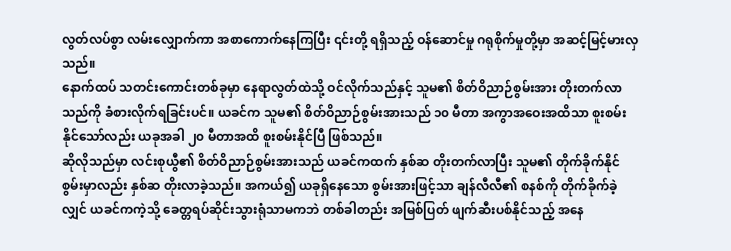လွတ်လပ်စွာ လမ်းလျှောက်ကာ အစာကောက်နေကြပြီး ၎င်းတို့ ရရှိသည့် ဝန်ဆောင်မှု ဂရုစိုက်မှုတို့မှာ အဆင့်မြင့်မားလှသည်။
နောက်ထပ် သတင်းကောင်းတစ်ခုမှာ နေရာလွတ်ထဲသို့ ဝင်လိုက်သည်နှင့် သူမ၏ စိတ်ဝိညာဉ်စွမ်းအား တိုးတက်လာသည်ကို ခံစားလိုက်ရခြင်းပင်။ ယခင်က သူမ၏ စိတ်ဝိညာဉ်စွမ်းအားသည် ၁၀ မီတာ အကွာအဝေးအထိသာ စူးစမ်းနိုင်သော်လည်း ယခုအခါ ၂၀ မီတာအထိ စူးစမ်းနိုင်ပြီ ဖြစ်သည်။
ဆိုလိုသည်မှာ လင်းစုယွီ၏ စိတ်ဝိညာဉ်စွမ်းအားသည် ယခင်ကထက် နှစ်ဆ တိုးတက်လာပြီး သူမ၏ တိုက်ခိုက်နိုင်စွမ်းမှာလည်း နှစ်ဆ တိုးလာခဲ့သည်။ အကယ်၍ ယခုရှိနေသော စွမ်းအားဖြင့်သာ ချန်လီလီ၏ စနစ်ကို တိုက်ခိုက်ခဲ့လျှင် ယခင်ကကဲ့သို့ ခေတ္တရပ်ဆိုင်းသွားရုံသာမကဘဲ တစ်ခါတည်း အမြစ်ပြတ် ဖျက်ဆီးပစ်နိုင်သည့် အနေ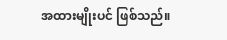အထားမျိုးပင် ဖြစ်သည်။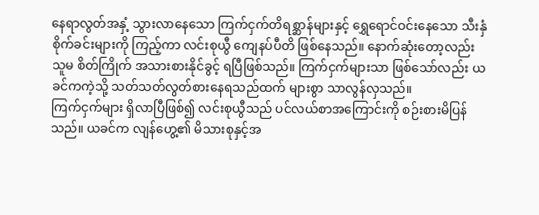နေရာလွတ်အနှံ့ သွားလာနေသော ကြက်ငှက်တိရစ္ဆာန်များနှင့် ရွှေရောင်ဝင်းနေသော သီးနှံစိုက်ခင်းများကို ကြည့်ကာ လင်းစုယွီ ကျေနပ်ပီတိ ဖြစ်နေသည်။ နောက်ဆုံးတော့လည်း သူမ စိတ်ကြိုက် အသားစားနိုင်ခွင့် ရပြီဖြစ်သည်။ ကြက်ငှက်များသာ ဖြစ်သော်လည်း ယခင်ကကဲ့သို့ သတ်သတ်လွတ်စားနေရသည်ထက် များစွာ သာလွန်လှသည်။
ကြက်ငှက်များ ရှိလာပြီဖြစ်၍ လင်းစုယွီသည် ပင်လယ်စာအကြောင်းကို စဉ်းစားမိပြန်သည်။ ယခင်က လျန်ဟွေ့၏ မိသားစုနှင့်အ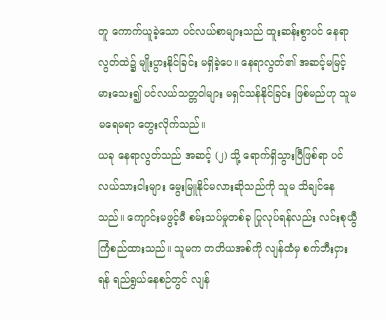တူ ကောက်ယူခဲ့သော ပင်လယ်စာများသည် ထူးဆန်းစွာပင် နေရာလွတ်ထဲ၌ မျိုးပွားနိုင်ခြင်း မရှိခဲ့ပေ။ နေရာလွတ်၏ အဆင့်မမြင့်မားသေး၍ ပင်လယ်သတ္တဝါများ မရှင်သန်နိုင်ခြင်း ဖြစ်မည်ဟု သူမ မရေမရာ တွေးလိုက်သည်။
ယခု နေရာလွတ်သည် အဆင့် (၂) သို့ ရောက်ရှိသွားပြီဖြစ်ရာ ပင်လယ်သားငါးများ မွေးမြူနိုင်မလားဆိုသည်ကို သူမ သိချင်နေသည်။ ကျောင်းမဖွင့်မီ စမ်းသပ်မှုတစ်ခု ပြုလုပ်ရန်လည်း လင်းစုယွီ ကြံစည်ထားသည်။ သူမက တတိယအစ်ကို လျန်ထံမှ စက်ဘီးငှားရန် ရည်ရွယ်နေစဉ်တွင် လျန်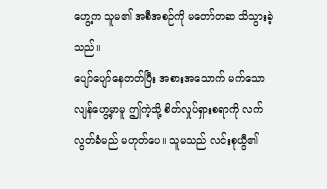ဟွေ့က သူမ၏ အစီအစဉ်ကို မတော်တဆ သိသွားခဲ့သည်။
ပျော်ပျော်နေတတ်ပြီး အစားအသောက် မက်သော လျန်ဟွေ့မှာမူ ဤကဲ့သို့ စိတ်လှုပ်ရှားစရာကို လက်လွတ်ခံမည် မဟုတ်ပေ။ သူမသည် လင်းစုယွီ၏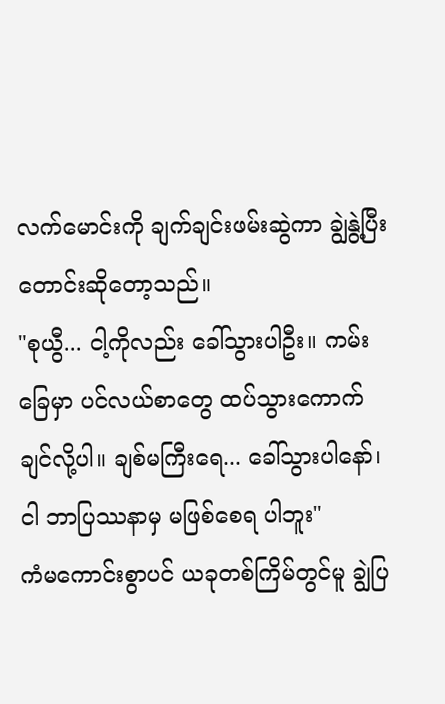လက်မောင်းကို ချက်ချင်းဖမ်းဆွဲကာ ချွဲနွဲ့ပြီး တောင်းဆိုတော့သည်။
"စုယွီ... ငါ့ကိုလည်း ခေါ်သွားပါဦး။ ကမ်းခြေမှာ ပင်လယ်စာတွေ ထပ်သွားကောက်ချင်လို့ပါ။ ချစ်မကြီးရေ... ခေါ်သွားပါနော်၊ ငါ ဘာပြဿနာမှ မဖြစ်စေရ ပါဘူး"
ကံမကောင်းစွာပင် ယခုတစ်ကြိမ်တွင်မူ ချွဲပြ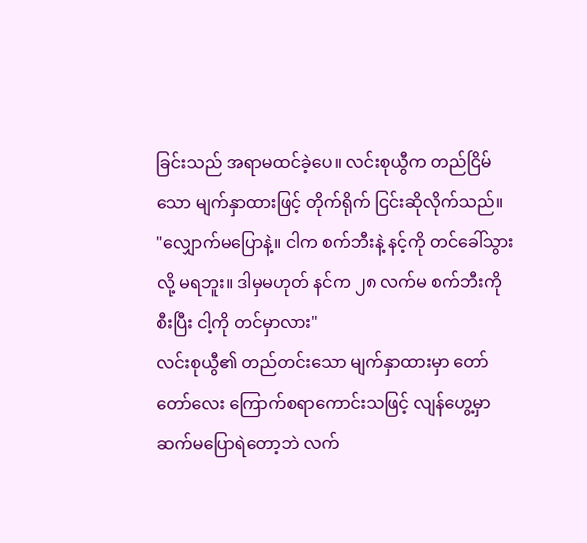ခြင်းသည် အရာမထင်ခဲ့ပေ။ လင်းစုယွီက တည်ငြိမ်သော မျက်နှာထားဖြင့် တိုက်ရိုက် ငြင်းဆိုလိုက်သည်။
"လျှောက်မပြောနဲ့။ ငါက စက်ဘီးနဲ့ နင့်ကို တင်ခေါ်သွားလို့ မရဘူး။ ဒါမှမဟုတ် နင်က ၂၈ လက်မ စက်ဘီးကို စီးပြီး ငါ့ကို တင်မှာလား"
လင်းစုယွီ၏ တည်တင်းသော မျက်နှာထားမှာ တော်တော်လေး ကြောက်စရာကောင်းသဖြင့် လျန်ဟွေ့မှာ ဆက်မပြောရဲတော့ဘဲ လက်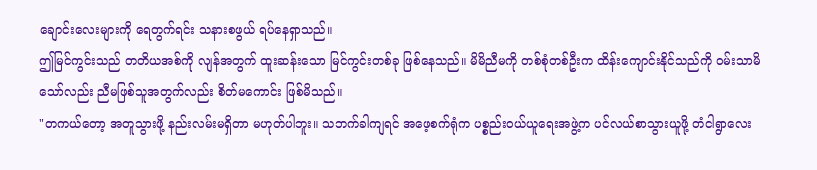ချောင်းလေးများကို ရေတွက်ရင်း သနားစဖွယ် ရပ်နေရှာသည်။
ဤမြင်ကွင်းသည် တတိယအစ်ကို လျန်အတွက် ထူးဆန်းသော မြင်ကွင်းတစ်ခု ဖြစ်နေသည်။ မိမိညီမကို တစ်စုံတစ်ဦးက ထိန်းကျောင်းနိုင်သည်ကို ဝမ်းသာမိသော်လည်း ညီမဖြစ်သူအတွက်လည်း စိတ်မကောင်း ဖြစ်မိသည်။
"တကယ်တော့ အတူသွားဖို့ နည်းလမ်းမရှိတာ မဟုတ်ပါဘူး။ သဘက်ခါကျရင် အဖေ့စက်ရုံက ပစ္စည်းဝယ်ယူရေးအဖွဲ့က ပင်လယ်စာသွားယူဖို့ တံငါရွာလေး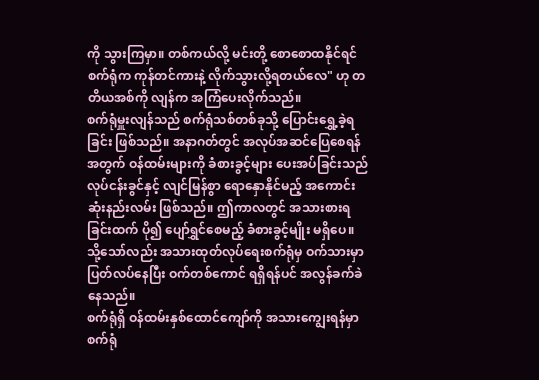ကို သွားကြမှာ။ တစ်ကယ်လို့ မင်းတို့ စောစောထနိုင်ရင် စက်ရုံက ကုန်တင်ကားနဲ့ လိုက်သွားလို့ရတယ်လေ" ဟု တတိယအစ်ကို လျန်က အကြံပေးလိုက်သည်။
စက်ရုံမှူးလျန်သည် စက်ရုံသစ်တစ်ခုသို့ ပြောင်းရွှေ့ခဲ့ရခြင်း ဖြစ်သည်။ အနာဂတ်တွင် အလုပ်အဆင်ပြေစေရန်အတွက် ဝန်ထမ်းများကို ခံစားခွင့်များ ပေးအပ်ခြင်းသည် လုပ်ငန်းခွင်နှင့် လျင်မြန်စွာ ရောနှောနိုင်မည့် အကောင်းဆုံးနည်းလမ်း ဖြစ်သည်။ ဤကာလတွင် အသားစားရခြင်းထက် ပို၍ ပျော်ရွှင်စေမည့် ခံစားခွင့်မျိုး မရှိပေ။ သို့သော်လည်း အသားထုတ်လုပ်ရေးစက်ရုံမှ ဝက်သားမှာ ပြတ်လပ်နေပြီး ဝက်တစ်ကောင် ရရှိရန်ပင် အလွန်ခက်ခဲနေသည်။
စက်ရုံရှိ ဝန်ထမ်းနှစ်ထောင်ကျော်ကို အသားကျွေးရန်မှာ စက်ရုံ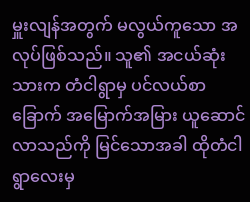မှူးလျန်အတွက် မလွယ်ကူသော အလုပ်ဖြစ်သည်။ သူ၏ အငယ်ဆုံးသားက တံငါရွာမှ ပင်လယ်စာခြောက် အမြောက်အမြား ယူဆောင်လာသည်ကို မြင်သောအခါ ထိုတံငါရွာလေးမှ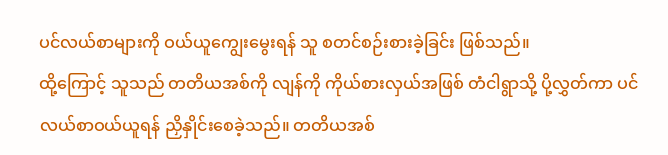ပင်လယ်စာများကို ဝယ်ယူကျွေးမွေးရန် သူ စတင်စဉ်းစားခဲ့ခြင်း ဖြစ်သည်။
ထို့ကြောင့် သူသည် တတိယအစ်ကို လျန်ကို ကိုယ်စားလှယ်အဖြစ် တံငါရွာသို့ ပို့လွှတ်ကာ ပင်လယ်စာဝယ်ယူရန် ညှိနှိုင်းစေခဲ့သည်။ တတိယအစ်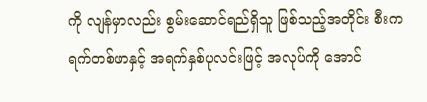ကို လျန်မှာလည်း စွမ်းဆောင်ရည်ရှိသူ ဖြစ်သည့်အတိုင်း စီးကရက်တစ်ဖာနှင့် အရက်နှစ်ပုလင်းဖြင့် အလုပ်ကို အောင်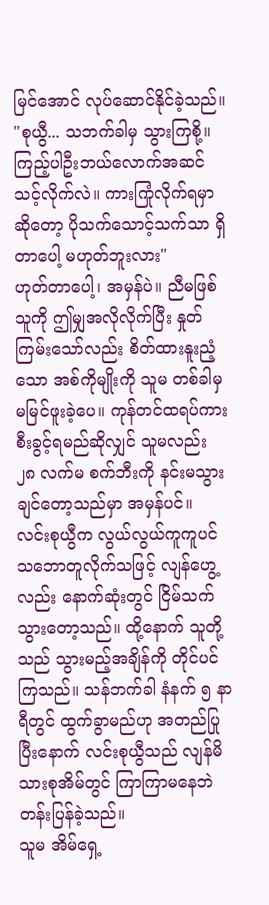မြင်အောင် လုပ်ဆောင်နိုင်ခဲ့သည်။
"စုယွီ... သဘက်ခါမှ သွားကြစို့။ ကြည့်ပါဦးဘယ်လောက်အဆင်သင့်လိုက်လဲ။ ကားကြုံလိုက်ရမှာဆိုတော့ ပိုသက်သောင့်သက်သာ ရှိတာပေါ့ မဟုတ်ဘူးလား"
ဟုတ်တာပေါ့၊ အမှန်ပဲ။ ညီမဖြစ်သူကို ဤမျှအလိုလိုက်ပြီး နှုတ်ကြမ်းသော်လည်း စိတ်ထားနူးညံ့သော အစ်ကိုမျိုးကို သူမ တစ်ခါမှ မမြင်ဖူးခဲ့ပေ။ ကုန်တင်ထရပ်ကား စီးခွင့်ရမည်ဆိုလျှင် သူမလည်း ၂၈ လက်မ စက်ဘီးကို နင်းမသွားချင်တော့သည်မှာ အမှန်ပင်။
လင်းစုယွီက လွယ်လွယ်ကူကူပင် သဘောတူလိုက်သဖြင့် လျန်ဟွေ့လည်း နောက်ဆုံးတွင် ငြိမ်သက်သွားတော့သည်။ ထို့နောက် သူတို့သည် သွားမည့်အချိန်ကို တိုင်ပင်ကြသည်။ သန်ဘက်ခါ နံနက် ၅ နာရီတွင် ထွက်ခွာမည်ဟု အတည်ပြုပြီးနောက် လင်းစုယွီသည် လျန်မိသားစုအိမ်တွင် ကြာကြာမနေဘဲ တန်းပြန်ခဲ့သည်။
သူမ အိမ်ရှေ့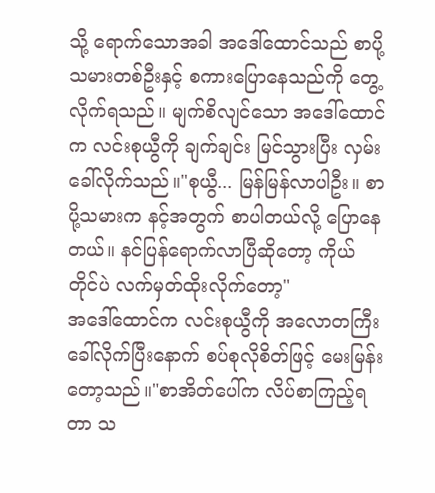သို့ ရောက်သောအခါ အဒေါ်ထောင်သည် စာပို့သမားတစ်ဦးနှင့် စကားပြောနေသည်ကို တွေ့လိုက်ရသည်။ မျက်စိလျင်သော အဒေါ်ထောင်က လင်းစုယွီကို ချက်ချင်း မြင်သွားပြီး လှမ်းခေါ်လိုက်သည်။"စုယွီ... မြန်မြန်လာပါဦး။ စာပို့သမားက နင့်အတွက် စာပါတယ်လို့ ပြောနေတယ်။ နင်ပြန်ရောက်လာပြီဆိုတော့ ကိုယ်တိုင်ပဲ လက်မှတ်ထိုးလိုက်တော့"
အဒေါ်ထောင်က လင်းစုယွီကို အလောတကြီး ခေါ်လိုက်ပြီးနောက် စပ်စုလိုစိတ်ဖြင့် မေးမြန်းတော့သည်။"စာအိတ်ပေါ်က လိပ်စာကြည့်ရတာ သ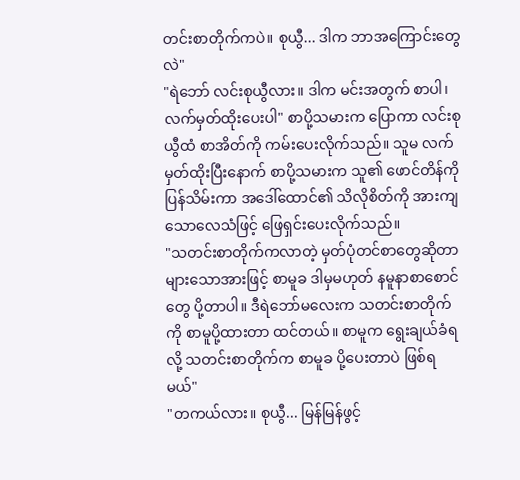တင်းစာတိုက်ကပဲ။ စုယွီ... ဒါက ဘာအကြောင်းတွေလဲ"
"ရဲဘော် လင်းစုယွီလား။ ဒါက မင်းအတွက် စာပါ၊ လက်မှတ်ထိုးပေးပါ" စာပို့သမားက ပြောကာ လင်းစုယွီထံ စာအိတ်ကို ကမ်းပေးလိုက်သည်။ သူမ လက်မှတ်ထိုးပြီးနောက် စာပို့သမားက သူ၏ ဖောင်တိန်ကို ပြန်သိမ်းကာ အဒေါ်ထောင်၏ သိလိုစိတ်ကို အားကျသောလေသံဖြင့် ဖြေရှင်းပေးလိုက်သည်။
"သတင်းစာတိုက်ကလာတဲ့ မှတ်ပုံတင်စာတွေဆိုတာ များသောအားဖြင့် စာမူခ ဒါမှမဟုတ် နမူနာစာစောင်တွေ ပို့တာပါ။ ဒီရဲဘော်မလေးက သတင်းစာတိုက်ကို စာမူပို့ထားတာ ထင်တယ်။ စာမူက ရွေးချယ်ခံရလို့ သတင်းစာတိုက်က စာမူခ ပို့ပေးတာပဲ ဖြစ်ရမယ်"
"တကယ်လား။ စုယွီ... မြန်မြန်ဖွင့်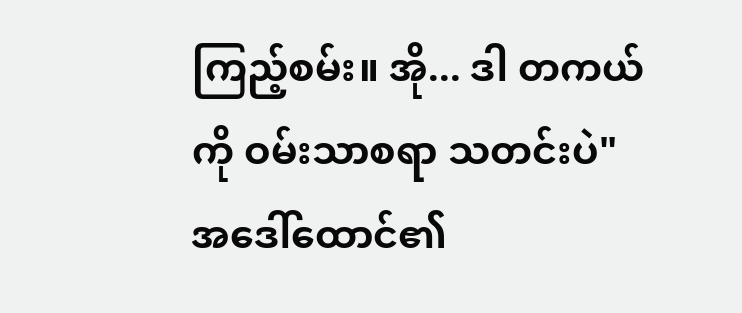ကြည့်စမ်း။ အို... ဒါ တကယ်ကို ဝမ်းသာစရာ သတင်းပဲ"
အဒေါ်ထောင်၏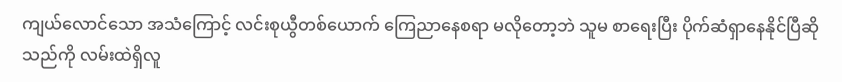ကျယ်လောင်သော အသံကြောင့် လင်းစုယွီတစ်ယောက် ကြေညာနေစရာ မလိုတော့ဘဲ သူမ စာရေးပြီး ပိုက်ဆံရှာနေနိုင်ပြီဆိုသည်ကို လမ်းထဲရှိလူ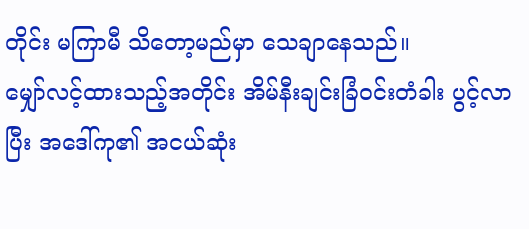တိုင်း မကြာမီ သိတော့မည်မှာ သေချာနေသည်။
မျှော်လင့်ထားသည့်အတိုင်း အိမ်နီးချင်းခြံဝင်းတံခါး ပွင့်လာပြီး အဒေါ်ကု၏ အငယ်ဆုံး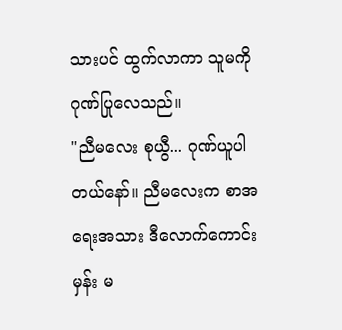သားပင် ထွက်လာကာ သူမကို ဂုဏ်ပြုလေသည်။
"ညီမလေး စုယွီ... ဂုဏ်ယူပါတယ်နော်။ ညီမလေးက စာအရေးအသား ဒီလောက်ကောင်းမှန်း မ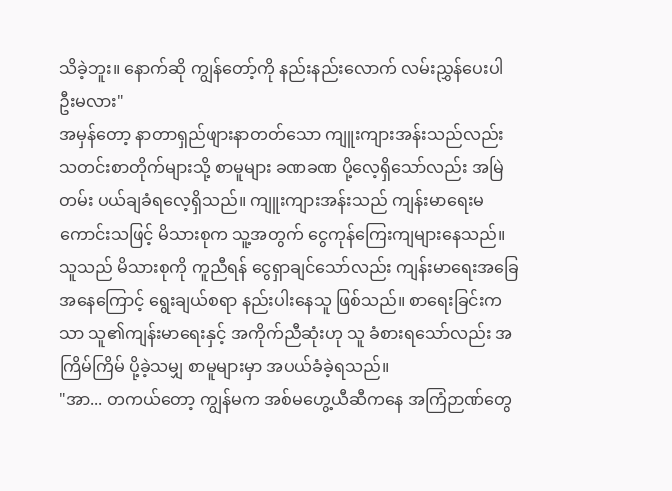သိခဲ့ဘူး။ နောက်ဆို ကျွန်တော့်ကို နည်းနည်းလောက် လမ်းညွှန်ပေးပါဦးမလား"
အမှန်တော့ နာတာရှည်ဖျားနာတတ်သော ကျူးကျားအန်းသည်လည်း သတင်းစာတိုက်များသို့ စာမူများ ခဏခဏ ပို့လေ့ရှိသော်လည်း အမြဲတမ်း ပယ်ချခံရလေ့ရှိသည်။ ကျူးကျားအန်းသည် ကျန်းမာရေးမကောင်းသဖြင့် မိသားစုက သူ့အတွက် ငွေကုန်ကြေးကျများနေသည်။
သူသည် မိသားစုကို ကူညီရန် ငွေရှာချင်သော်လည်း ကျန်းမာရေးအခြေအနေကြောင့် ရွေးချယ်စရာ နည်းပါးနေသူ ဖြစ်သည်။ စာရေးခြင်းကသာ သူ၏ကျန်းမာရေးနှင့် အကိုက်ညီဆုံးဟု သူ ခံစားရသော်လည်း အကြိမ်ကြိမ် ပို့ခဲ့သမျှ စာမူများမှာ အပယ်ခံခဲ့ရသည်။
"အာ... တကယ်တော့ ကျွန်မက အစ်မဟွေ့ယီဆီကနေ အကြံဉာဏ်တွေ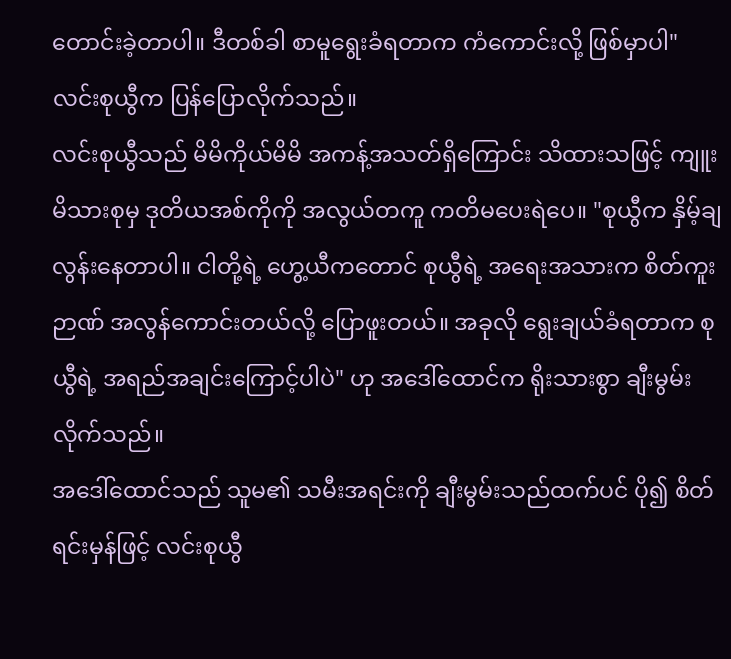တောင်းခဲ့တာပါ။ ဒီတစ်ခါ စာမူရွေးခံရတာက ကံကောင်းလို့ ဖြစ်မှာပါ" လင်းစုယွီက ပြန်ပြောလိုက်သည်။
လင်းစုယွီသည် မိမိကိုယ်မိမိ အကန့်အသတ်ရှိကြောင်း သိထားသဖြင့် ကျူးမိသားစုမှ ဒုတိယအစ်ကိုကို အလွယ်တကူ ကတိမပေးရဲပေ။ "စုယွီက နှိမ့်ချလွန်းနေတာပါ။ ငါတို့ရဲ့ ဟွေ့ယီကတောင် စုယွီရဲ့ အရေးအသားက စိတ်ကူးဉာဏ် အလွန်ကောင်းတယ်လို့ ပြောဖူးတယ်။ အခုလို ရွေးချယ်ခံရတာက စုယွီရဲ့ အရည်အချင်းကြောင့်ပါပဲ" ဟု အဒေါ်ထောင်က ရိုးသားစွာ ချီးမွမ်းလိုက်သည်။
အဒေါ်ထောင်သည် သူမ၏ သမီးအရင်းကို ချီးမွမ်းသည်ထက်ပင် ပို၍ စိတ်ရင်းမှန်ဖြင့် လင်းစုယွီ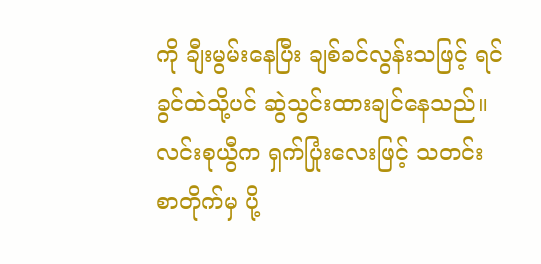ကို ချီးမွမ်းနေပြီး ချစ်ခင်လွန်းသဖြင့် ရင်ခွင်ထဲသို့ပင် ဆွဲသွင်းထားချင်နေသည်။ လင်းစုယွီက ရှက်ပြုံးလေးဖြင့် သတင်းစာတိုက်မှ ပို့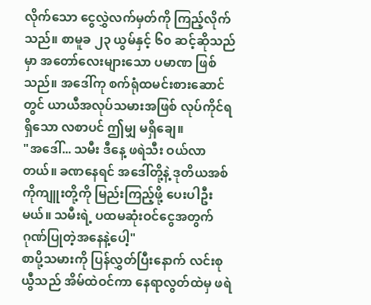လိုက်သော ငွေလွှဲလက်မှတ်ကို ကြည့်လိုက်သည်။ စာမူခ ၂၃ ယွမ်နှင့် ၆၀ ဆင့်ဆိုသည်မှာ အတော်လေးများသော ပမာဏ ဖြစ်သည်။ အဒေါ်ကု စက်ရုံထမင်းစားဆောင်တွင် ယာယီအလုပ်သမားအဖြစ် လုပ်ကိုင်ရရှိသော လစာပင် ဤမျှ မရှိချေ။
"အဒေါ်... သမီး ဒီနေ့ ဖရဲသီး ဝယ်လာတယ်။ ခဏနေရင် အဒေါ်တို့နဲ့ ဒုတိယအစ်ကိုကျူးတို့ကို မြည်းကြည့်ဖို့ ပေးပါဦးမယ်။ သမီးရဲ့ ပထမဆုံးဝင်ငွေအတွက် ဂုဏ်ပြုတဲ့အနေနဲ့ပေါ့"
စာပို့သမားကို ပြန်လွှတ်ပြီးနောက် လင်းစုယွီသည် အိမ်ထဲဝင်ကာ နေရာလွတ်ထဲမှ ဖရဲ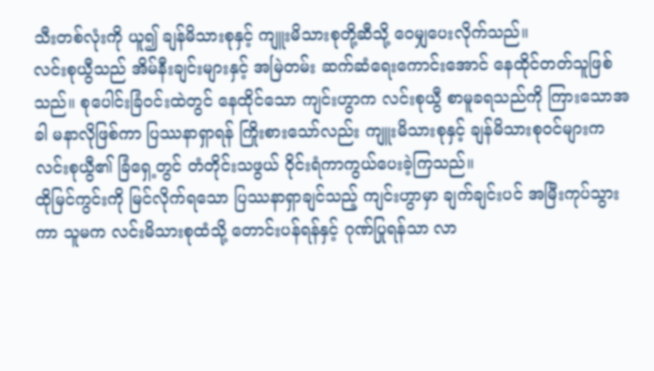သီးတစ်လုံးကို ယူ၍ ချန်မိသားစုနှင့် ကျူးမိသားစုတို့ဆီသို့ ဝေမျှပေးလိုက်သည်။
လင်းစုယွီသည် အိမ်နီးချင်းများနှင့် အမြဲတမ်း ဆက်ဆံရေးကောင်းအောင် နေထိုင်တတ်သူဖြစ်သည်။ စုပေါင်းခြံဝင်းထဲတွင် နေထိုင်သော ကျင်းဟွာက လင်းစုယွီ စာမူခရသည်ကို ကြားသောအခါ မနာလိုဖြစ်ကာ ပြဿနာရှာရန် ကြိုးစားသော်လည်း ကျူးမိသားစုနှင့် ချန်မိသားစုဝင်များက လင်းစုယွီ၏ ခြံရှေ့တွင် တံတိုင်းသဖွယ် ဝိုင်းရံကာကွယ်ပေးခဲ့ကြသည်။
ထိုမြင်ကွင်းကို မြင်လိုက်ရသော ပြဿနာရှာချင်သည့် ကျင်းဟွာမှာ ချက်ချင်းပင် အမြီးကုပ်သွားကာ သူမက လင်းမိသားစုထံသို့ တောင်းပန်ရန်နှင့် ဂုဏ်ပြုရန်သာ လာ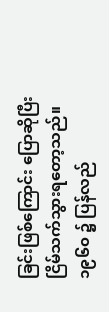ခြင်းဖြစ်ကြောင်း ပြောဆိုပြီး ငြိမ်သက်သွားရတော့သည်။
၁၉၆၀ ၌ ပြန်လည်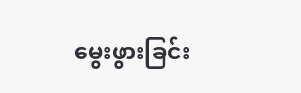မွေးဖွားခြင်း